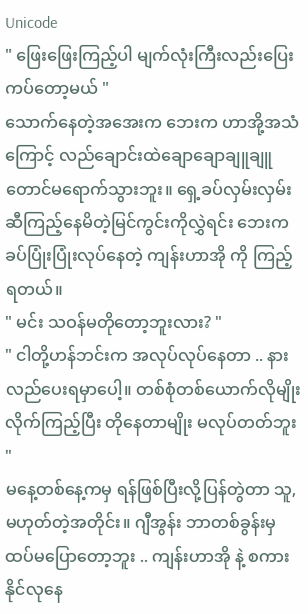Unicode
" ဖြေးဖြေးကြည့်ပါ မျက်လုံးကြီးလည်းပြေးကပ်တော့မယ် "
သောက်နေတဲ့အအေးက ဘေးက ဟာအို့အသံကြောင့် လည်ချောင်းထဲချောချောချူချူတောင်မရောက်သွားဘူး။ ရှေ့ခပ်လှမ်းလှမ်းဆီကြည့်နေမိတဲ့မြင်ကွင်းကိုလွှဲရင်း ဘေးက ခပ်ပြုံးပြုံးလုပ်နေတဲ့ ကျန်းဟာအို ကို ကြည့်ရတယ်။
" မင်း သဝန်မတိုတော့ဘူးလား? "
" ငါတို့ဟန်ဘင်းက အလုပ်လုပ်နေတာ .. နားလည်ပေးရမှာပေါ့။ တစ်စုံတစ်ယောက်လိုမျိုး လိုက်ကြည့်ပြီး တိုနေတာမျိုး မလုပ်တတ်ဘူး "
မနေ့တစ်နေ့ကမှ ရန်ဖြစ်ပြီးလို့ပြန်တွဲတာ သူ,မဟုတ်တဲ့အတိုင်း။ ဂျီအွန်း ဘာတစ်ခွန်းမှထပ်မပြောတော့ဘူး .. ကျန်းဟာအို နဲ့ စကားနိုင်လုနေ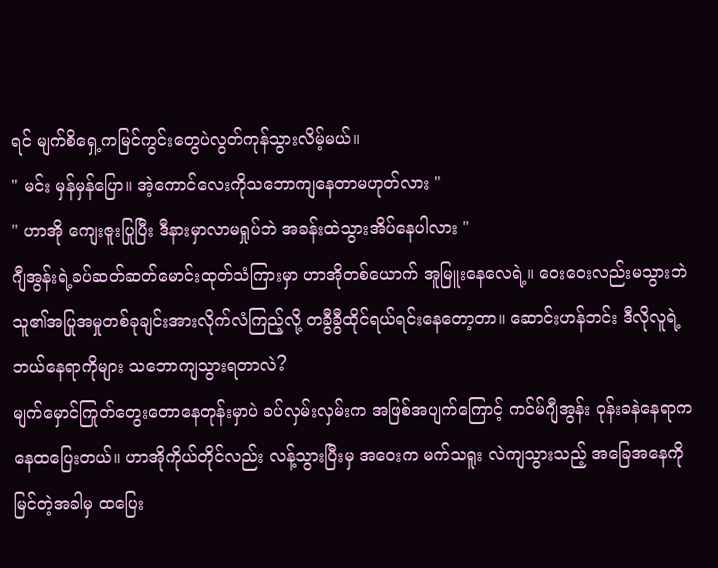ရင် မျက်စိရှေ့ကမြင်ကွင်းတွေပဲလွတ်ကုန်သွားလိမ့်မယ်။
" မင်း မှန်မှန်ပြော။ အဲ့ကောင်လေးကိုသဘောကျနေတာမဟုတ်လား "
" ဟာအို ကျေးဇူးပြုပြီး ဒီနားမှာလာမရှုပ်ဘဲ အခန်းထဲသွားအိပ်နေပါလား "
ဂျီအွန်းရဲ့ခပ်ဆတ်ဆတ်မောင်းထုတ်သံကြားမှာ ဟာအိုတစ်ယောက် အူမြူးနေလေရဲ့။ ဝေးဝေးလည်းမသွားဘဲ သူ၏အပြုအမှုတစ်ခုချင်းအားလိုက်လံကြည့်လို့ တခွီခွီထိုင်ရယ်ရင်းနေတော့တာ။ ဆောင်းဟန်ဘင်း ဒီလိုလူရဲ့ ဘယ်နေရာကိုများ သဘောကျသွားရတာလဲ?
မျက်မှောင်ကြုတ်တွေးတောနေတုန်းမှာပဲ ခပ်လှမ်းလှမ်းက အဖြစ်အပျက်ကြောင့် ကင်မ်ဂျီအွန်း ဝုန်းခနဲနေရာကနေထပြေးတယ်။ ဟာအိုကိုယ်တိုင်လည်း လန့်သွားပြီးမှ အဝေးက မက်သရူး လဲကျသွားသည့် အခြေအနေကိုမြင်တဲ့အခါမှ ထပြေး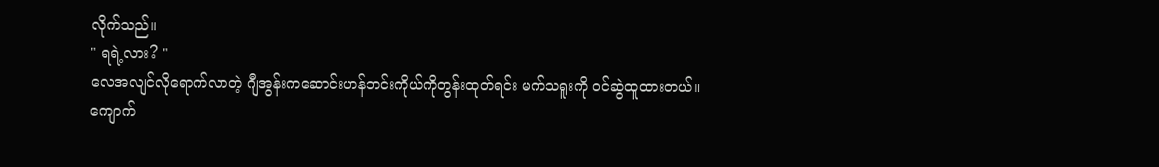လိုက်သည်။
" ရရဲ့လား? "
လေအလျင်လိုရောက်လာတဲ့ ဂျီအွန်းကဆောင်းဟန်ဘင်းကိုယ်ကိုတွန်းထုတ်ရင်း မက်သရူးကို ဝင်ဆွဲထူထားတယ်။ ကျောက်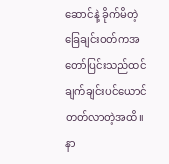ဆောင်နဲ့ ခိုက်မိတဲ့ခြေချင်းဝတ်ကအတော်ပြင်းသည်ထင် ချက်ချင်းပင်ယောင်တတ်လာတဲ့အထိ။ နာ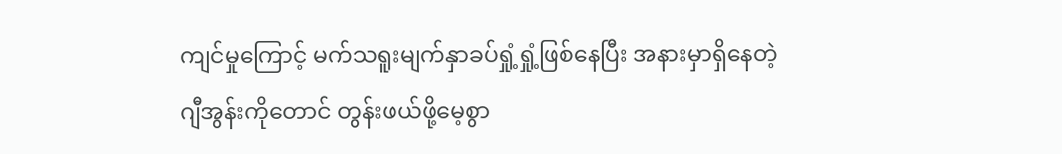ကျင်မှုကြောင့် မက်သရူးမျက်နှာခပ်ရှုံ့ရှုံ့ဖြစ်နေပြီး အနားမှာရှိနေတဲ့ ဂျီအွန်းကိုတောင် တွန်းဖယ်ဖို့မေ့စွာ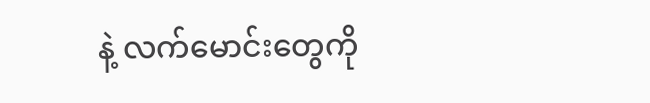နဲ့ လက်မောင်းတွေကို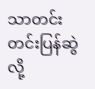သာတင်းတင်းပြန်ဆွဲလို့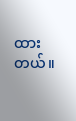ထားတယ်။